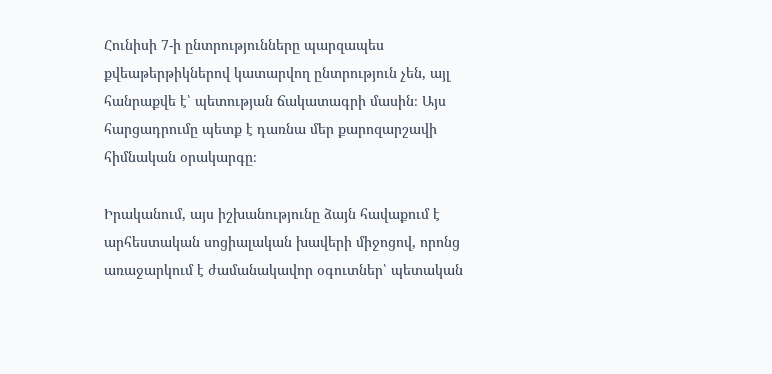Հունիսի 7-ի ընտրությունները պարզապես քվեաթերթիկներով կատարվող ընտրություն չեն, այլ հանրաքվե է՝ պետության ճակատագրի մասին։ Այս հարցադրումը պետք է դառնա մեր քարոզարշավի հիմնական օրակարգը։

Իրականում, այս իշխանությունը ձայն հավաքում է արհեստական սոցիալական խավերի միջոցով, որոնց առաջարկում է ժամանակավոր օգուտներ՝ պետական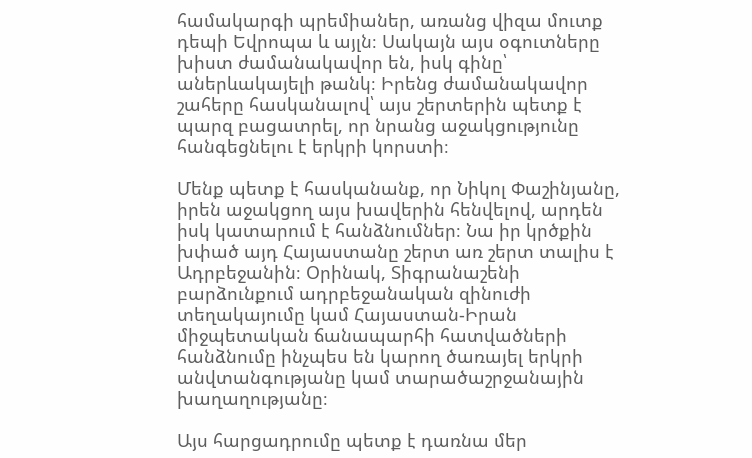համակարգի պրեմիաներ, առանց վիզա մուտք դեպի Եվրոպա և այլն։ Սակայն այս օգուտները խիստ ժամանակավոր են, իսկ գինը՝ աներևակայելի թանկ։ Իրենց ժամանակավոր շահերը հասկանալով՝ այս շերտերին պետք է պարզ բացատրել, որ նրանց աջակցությունը հանգեցնելու է երկրի կորստի։

Մենք պետք է հասկանանք, որ Նիկոլ Փաշինյանը, իրեն աջակցող այս խավերին հենվելով, արդեն իսկ կատարում է հանձնումներ։ Նա իր կրծքին խփած այդ Հայաստանը շերտ առ շերտ տալիս է Ադրբեջանին։ Օրինակ, Տիգրանաշենի բարձունքում ադրբեջանական զինուժի տեղակայումը կամ Հայաստան-Իրան միջպետական ճանապարհի հատվածների հանձնումը ինչպես են կարող ծառայել երկրի անվտանգությանը կամ տարածաշրջանային խաղաղությանը։

Այս հարցադրումը պետք է դառնա մեր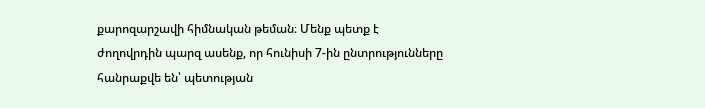քարոզարշավի հիմնական թեման։ Մենք պետք է ժողովրդին պարզ ասենք, որ հունիսի 7-ին ընտրությունները հանրաքվե են՝ պետության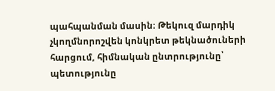պահպանման մասին։ Թեկուզ մարդիկ չկողմնորոշվեն կոնկրետ թեկնածուների հարցում, հիմնական ընտրությունը՝ պետությունը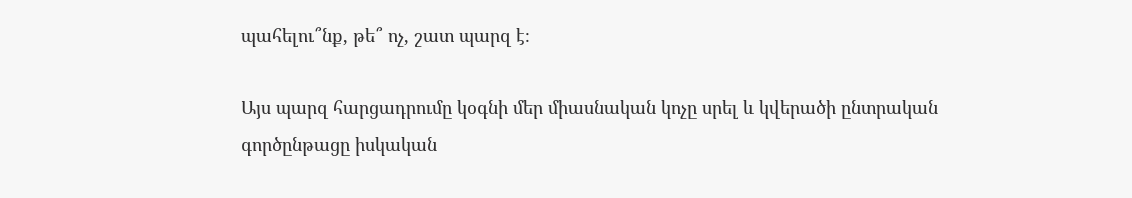պահելու՞նք, թե՞ ոչ, շատ պարզ է։

Այս պարզ հարցադրումը կօգնի մեր միասնական կոչը սրել և կվերածի ընտրական գործընթացը իսկական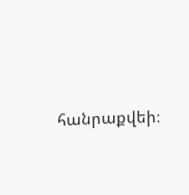հանրաքվեի։